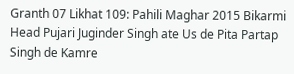Granth 07 Likhat 109: Pahili Maghar 2015 Bikarmi Head Pujari Juginder Singh ate Us de Pita Partap Singh de Kamre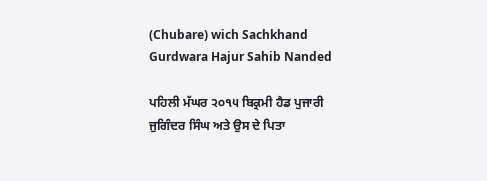(Chubare) wich Sachkhand Gurdwara Hajur Sahib Nanded

ਪਹਿਲੀ ਮੱਘਰ ੨੦੧੫ ਬਿਕ੍ਰਮੀ ਹੈਡ ਪੁਜਾਰੀ ਜੁਗਿੰਦਰ ਸਿੰਘ ਅਤੇ ਉਸ ਦੇ ਪਿਤਾ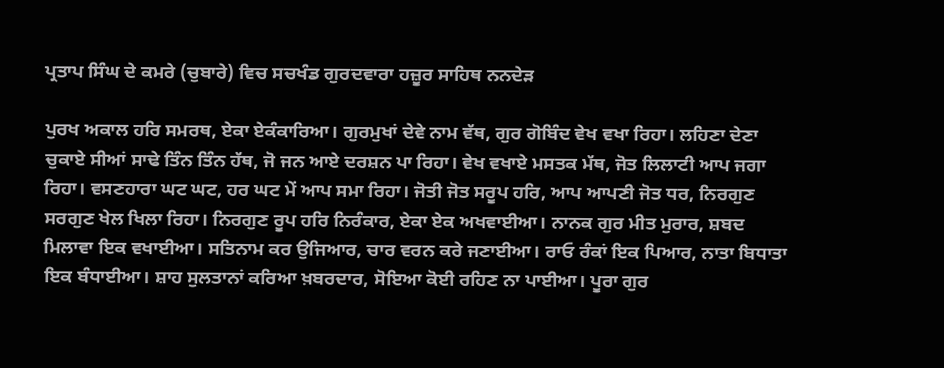ਪ੍ਰਤਾਪ ਸਿੰਘ ਦੇ ਕਮਰੇ (ਚੁਬਾਰੇ) ਵਿਚ ਸਚਖੰਡ ਗੁਰਦਵਾਰਾ ਹਜ਼ੂਰ ਸਾਹਿਥ ਨਨਦੇੜ

ਪੁਰਖ ਅਕਾਲ ਹਰਿ ਸਮਰਥ, ਏਕਾ ਏਕੰਕਾਰਿਆ। ਗੁਰਮੁਖਾਂ ਦੇਵੇ ਨਾਮ ਵੱਥ, ਗੁਰ ਗੋਬਿੰਦ ਵੇਖ ਵਖਾ ਰਿਹਾ। ਲਹਿਣਾ ਦੇਣਾ ਚੁਕਾਏ ਸੀਆਂ ਸਾਢੇ ਤਿੰਨ ਤਿੰਨ ਹੱਥ, ਜੋ ਜਨ ਆਏ ਦਰਸ਼ਨ ਪਾ ਰਿਹਾ। ਵੇਖ ਵਖਾਏ ਮਸਤਕ ਮੱਥ, ਜੋਤ ਲਿਲਾਟੀ ਆਪ ਜਗਾ ਰਿਹਾ। ਵਸਣਹਾਰਾ ਘਟ ਘਟ, ਹਰ ਘਟ ਮੇਂ ਆਪ ਸਮਾ ਰਿਹਾ। ਜੋਤੀ ਜੋਤ ਸਰੂਪ ਹਰਿ, ਆਪ ਆਪਣੀ ਜੋਤ ਧਰ, ਨਿਰਗੁਣ ਸਰਗੁਣ ਖੇਲ ਖਿਲਾ ਰਿਹਾ। ਨਿਰਗੁਣ ਰੂਪ ਹਰਿ ਨਿਰੰਕਾਰ, ਏਕਾ ਏਕ ਅਖਵਾਈਆ। ਨਾਨਕ ਗੁਰ ਮੀਤ ਮੁਰਾਰ, ਸ਼ਬਦ ਮਿਲਾਵਾ ਇਕ ਵਖਾਈਆ। ਸਤਿਨਾਮ ਕਰ ਉਜਿਆਰ, ਚਾਰ ਵਰਨ ਕਰੇ ਜਣਾਈਆ। ਰਾਓ ਰੰਕਾਂ ਇਕ ਪਿਆਰ, ਨਾਤਾ ਬਿਧਾਤਾ ਇਕ ਬੰਧਾਈਆ। ਸ਼ਾਹ ਸੁਲਤਾਨਾਂ ਕਰਿਆ ਖ਼ਬਰਦਾਰ, ਸੋਇਆ ਕੋਈ ਰਹਿਣ ਨਾ ਪਾਈਆ। ਪੂਰਾ ਗੁਰ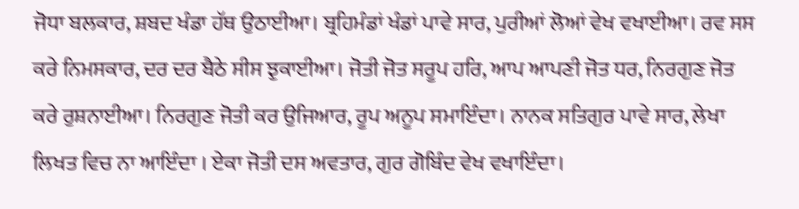ਜੋਧਾ ਬਲਕਾਰ, ਸ਼ਬਦ ਖੰਡਾ ਹੱਥ ਉਠਾਈਆ। ਬ੍ਰਹਿਮੰਡਾਂ ਖੰਡਾਂ ਪਾਵੇ ਸਾਰ, ਪੁਰੀਆਂ ਲੋਆਂ ਵੇਖ ਵਖਾਈਆ। ਰਵ ਸਸ ਕਰੇ ਨਿਮਸਕਾਰ, ਦਰ ਦਰ ਬੈਠੇ ਸੀਸ ਝੁਕਾਈਆ। ਜੋਤੀ ਜੋਤ ਸਰੂਪ ਹਰਿ, ਆਪ ਆਪਣੀ ਜੋਤ ਧਰ, ਨਿਰਗੁਣ ਜੋਤ ਕਰੇ ਰੁਸ਼ਨਾਈਆ। ਨਿਰਗੁਣ ਜੋਤੀ ਕਰ ਉਜਿਆਰ, ਰੂਪ ਅਨੂਪ ਸਮਾਇੰਦਾ। ਨਾਨਕ ਸਤਿਗੁਰ ਪਾਵੇ ਸਾਰ, ਲੇਖਾ ਲਿਖਤ ਵਿਚ ਨਾ ਆਇੰਦਾ । ਏਕਾ ਜੋਤੀ ਦਸ ਅਵਤਾਰ, ਗੁਰ ਗੋਬਿੰਦ ਵੇਖ ਵਖਾਇੰਦਾ।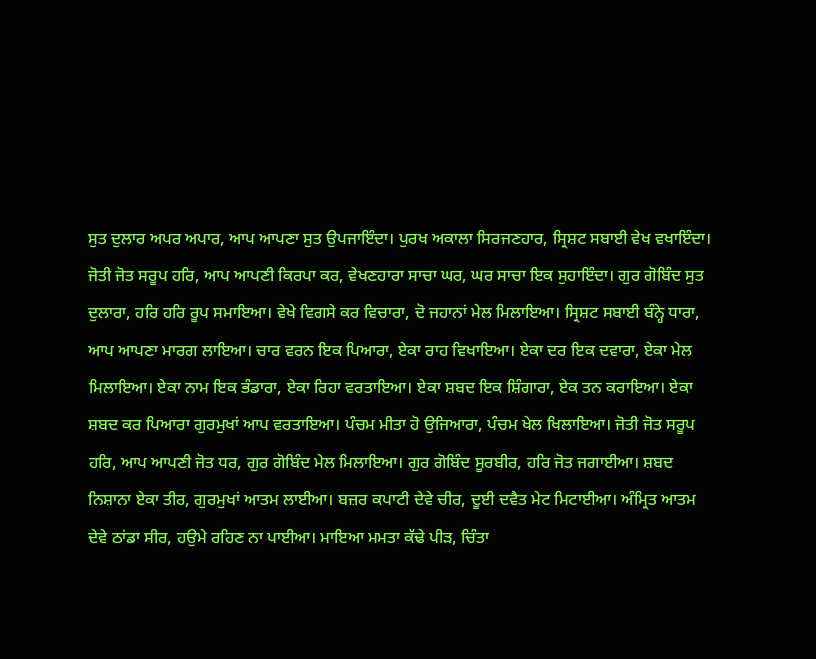ਸੁਤ ਦੁਲਾਰ ਅਪਰ ਅਪਾਰ, ਆਪ ਆਪਣਾ ਸੁਤ ਉਪਜਾਇੰਦਾ। ਪੁਰਖ ਅਕਾਲਾ ਸਿਰਜਣਹਾਰ, ਸ੍ਰਿਸ਼ਟ ਸਬਾਈ ਵੇਖ ਵਖਾਇੰਦਾ। ਜੋਤੀ ਜੋਤ ਸਰੂਪ ਹਰਿ, ਆਪ ਆਪਣੀ ਕਿਰਪਾ ਕਰ, ਵੇਖਣਹਾਰਾ ਸਾਚਾ ਘਰ, ਘਰ ਸਾਚਾ ਇਕ ਸੁਹਾਇੰਦਾ। ਗੁਰ ਗੋਬਿੰਦ ਸੁਤ ਦੁਲਾਰਾ, ਹਰਿ ਹਰਿ ਰੂਪ ਸਮਾਇਆ। ਵੇਖੇ ਵਿਗਸੇ ਕਰ ਵਿਚਾਰਾ, ਦੋ ਜਹਾਨਾਂ ਮੇਲ ਮਿਲਾਇਆ। ਸ੍ਰਿਸ਼ਟ ਸਬਾਈ ਬੰਨ੍ਹੇ ਧਾਰਾ, ਆਪ ਆਪਣਾ ਮਾਰਗ ਲਾਇਆ। ਚਾਰ ਵਰਨ ਇਕ ਪਿਆਰਾ, ਏਕਾ ਰਾਹ ਵਿਖਾਇਆ। ਏਕਾ ਦਰ ਇਕ ਦਵਾਰਾ, ਏਕਾ ਮੇਲ ਮਿਲਾਇਆ। ਏਕਾ ਨਾਮ ਇਕ ਭੰਡਾਰਾ, ਏਕਾ ਰਿਹਾ ਵਰਤਾਇਆ। ਏਕਾ ਸ਼ਬਦ ਇਕ ਸ਼ਿੰਗਾਰਾ, ਏਕ ਤਨ ਕਰਾਇਆ। ਏਕਾ ਸ਼ਬਦ ਕਰ ਪਿਆਰਾ ਗੁਰਮੁਖਾਂ ਆਪ ਵਰਤਾਇਆ। ਪੰਚਮ ਮੀਤਾ ਹੋ ਉਜਿਆਰਾ, ਪੰਚਮ ਖੇਲ ਖਿਲਾਇਆ। ਜੋਤੀ ਜੋਤ ਸਰੂਪ ਹਰਿ, ਆਪ ਆਪਣੀ ਜੋਤ ਧਰ, ਗੁਰ ਗੋਬਿੰਦ ਮੇਲ ਮਿਲਾਇਆ। ਗੁਰ ਗੋਬਿੰਦ ਸੂਰਬੀਰ, ਹਰਿ ਜੋਤ ਜਗਾਈਆ। ਸ਼ਬਦ ਨਿਸ਼ਾਨਾ ਏਕਾ ਤੀਰ, ਗੁਰਮੁਖਾਂ ਆਤਮ ਲਾਈਆ। ਬਜ਼ਰ ਕਪਾਟੀ ਦੇਵੇ ਚੀਰ, ਦੂਈ ਦਵੈਤ ਮੇਟ ਮਿਟਾਈਆ। ਅੰਮ੍ਰਿਤ ਆਤਮ ਦੇਵੇ ਠਾਂਡਾ ਸੀਰ, ਹਉਮੇ ਰਹਿਣ ਨਾ ਪਾਈਆ। ਮਾਇਆ ਮਮਤਾ ਕੱਢੇ ਪੀੜ, ਚਿੰਤਾ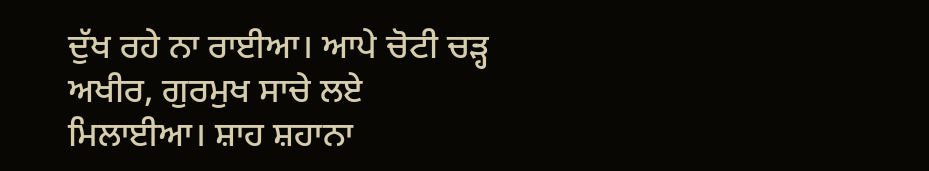ਦੁੱਖ ਰਹੇ ਨਾ ਰਾਈਆ। ਆਪੇ ਚੋਟੀ ਚੜ੍ਹ ਅਖੀਰ, ਗੁਰਮੁਖ ਸਾਚੇ ਲਏ ਮਿਲਾਈਆ। ਸ਼ਾਹ ਸ਼ਹਾਨਾ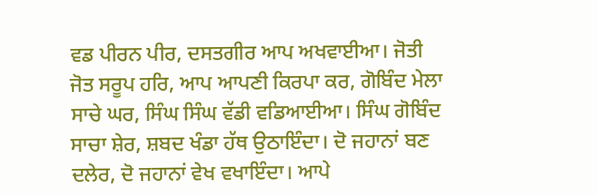ਵਡ ਪੀਰਨ ਪੀਰ, ਦਸਤਗੀਰ ਆਪ ਅਖਵਾਈਆ। ਜੋਤੀ ਜੋਤ ਸਰੂਪ ਹਰਿ, ਆਪ ਆਪਣੀ ਕਿਰਪਾ ਕਰ, ਗੋਬਿੰਦ ਮੇਲਾ ਸਾਚੇ ਘਰ, ਸਿੰਘ ਸਿੰਘ ਵੱਡੀ ਵਡਿਆਈਆ। ਸਿੰਘ ਗੋਬਿੰਦ ਸਾਚਾ ਸ਼ੇਰ, ਸ਼ਬਦ ਖੰਡਾ ਹੱਥ ਉਠਾਇੰਦਾ। ਦੋ ਜਹਾਨਾਂ ਬਣ ਦਲੇਰ, ਦੋ ਜਹਾਨਾਂ ਵੇਖ ਵਖਾਇੰਦਾ। ਆਪੇ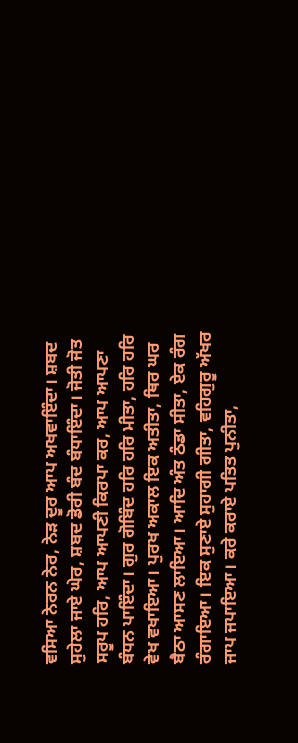ਵਸਿਆ ਨੇਰਨ ਨੇਰ, ਨੇੜ ਦੂਰ ਆਪ ਅਖਵਾਇੰਦਾ। ਸ਼ਬਦ ਸੁਹੇਲਾ ਜਾਏ ਘੇਰ, ਸ਼ਬਦ ਡੋਰੀ ਬੰਦ ਬੰਧਾਇੰਦਾ। ਜੋਤੀ ਜੋਤ ਸਰੂਪ ਹਰਿ, ਆਪ ਆਪਣੀ ਕਿਰਪਾ ਕਰ, ਆਪ ਆਪਣਾ ਬੰਧਨ ਪਾਇੰਦਾ। ਗੁਰ ਗੋਬਿੰਦ ਹਰਿ ਹਰਿ ਮੀਤਾ, ਹਰਿ ਹਰਿ ਵੇਖ ਵਖਾਇਆ। ਪੁਰਖ ਅਕਾਲ ਇਕ ਅਤੀਤਾ, ਥਿਰ ਘਰ ਬੈਠਾ ਆਸਣ ਲਾਇਆ। ਆਦਿ ਅੰਤ ਠੰਡਾ ਸੀਤਾ, ਏਕ ਰੰਗ ਰੰਗਾਇਆ। ਇਕ ਸੁਣਾਏ ਸੁਹਾਗੀ ਗੀਤਾ, ਵਹਿਗੁਰੂ ਅੱਖਰ ਜਾਪ ਜਪਾਇਆ। ਕਰੇ ਕਰਾਏ ਪਤਿਤ ਪੁਨੀਤਾ,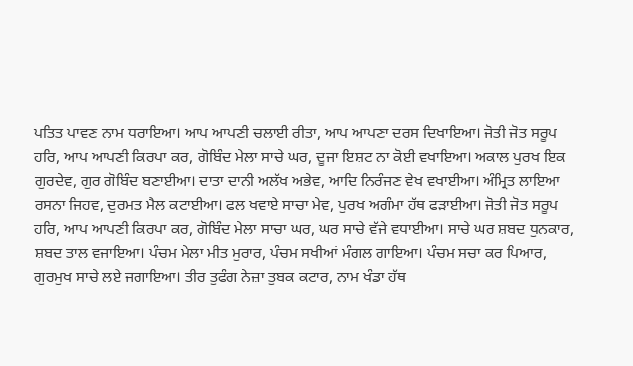ਪਤਿਤ ਪਾਵਣ ਨਾਮ ਧਰਾਇਆ। ਆਪ ਆਪਣੀ ਚਲਾਈ ਰੀਤਾ, ਆਪ ਆਪਣਾ ਦਰਸ ਦਿਖਾਇਆ। ਜੋਤੀ ਜੋਤ ਸਰੂਪ ਹਰਿ, ਆਪ ਆਪਣੀ ਕਿਰਪਾ ਕਰ, ਗੋਬਿੰਦ ਮੇਲਾ ਸਾਚੇ ਘਰ, ਦੂਜਾ ਇਸ਼ਟ ਨਾ ਕੋਈ ਵਖਾਇਆ। ਅਕਾਲ ਪੁਰਖ ਇਕ ਗੁਰਦੇਵ, ਗੁਰ ਗੋਬਿੰਦ ਬਣਾਈਆ। ਦਾਤਾ ਦਾਨੀ ਅਲੱਖ ਅਭੇਵ, ਆਦਿ ਨਿਰੰਜਣ ਵੇਖ ਵਖਾਈਆ। ਅੰਮ੍ਰਿਤ ਲਾਇਆ ਰਸਨਾ ਜਿਹਵ, ਦੁਰਮਤ ਮੈਲ ਕਟਾਈਆ। ਫਲ ਖਵਾਏ ਸਾਚਾ ਮੇਵ, ਪੁਰਖ ਅਗੰਮਾ ਹੱਥ ਫੜਾਈਆ। ਜੋਤੀ ਜੋਤ ਸਰੂਪ ਹਰਿ, ਆਪ ਆਪਣੀ ਕਿਰਪਾ ਕਰ, ਗੋਬਿੰਦ ਮੇਲਾ ਸਾਚਾ ਘਰ, ਘਰ ਸਾਚੇ ਵੱਜੇ ਵਧਾਈਆ। ਸਾਚੇ ਘਰ ਸ਼ਬਦ ਧੁਨਕਾਰ, ਸ਼ਬਦ ਤਾਲ ਵਜਾਇਆ। ਪੰਚਮ ਮੇਲਾ ਮੀਤ ਮੁਰਾਰ, ਪੰਚਮ ਸਖੀਆਂ ਮੰਗਲ ਗਾਇਆ। ਪੰਚਮ ਸਚਾ ਕਰ ਪਿਆਰ, ਗੁਰਮੁਖ ਸਾਚੇ ਲਏ ਜਗਾਇਆ। ਤੀਰ ਤੁਫੰਗ ਨੇਜ਼ਾ ਤੁਬਕ ਕਟਾਰ, ਨਾਮ ਖੰਡਾ ਹੱਥ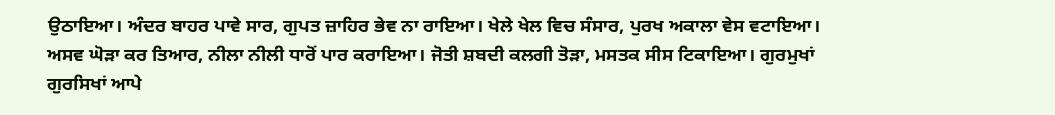ਉਠਾਇਆ। ਅੰਦਰ ਬਾਹਰ ਪਾਵੇ ਸਾਰ, ਗੁਪਤ ਜ਼ਾਹਿਰ ਭੇਵ ਨਾ ਰਾਇਆ। ਖੇਲੇ ਖੇਲ ਵਿਚ ਸੰਸਾਰ, ਪੁਰਖ ਅਕਾਲਾ ਵੇਸ ਵਟਾਇਆ। ਅਸਵ ਘੋੜਾ ਕਰ ਤਿਆਰ, ਨੀਲਾ ਨੀਲੀ ਧਾਰੋਂ ਪਾਰ ਕਰਾਇਆ। ਜੋਤੀ ਸ਼ਬਦੀ ਕਲਗੀ ਤੋੜਾ, ਮਸਤਕ ਸੀਸ ਟਿਕਾਇਆ। ਗੁਰਮੁਖਾਂ ਗੁਰਸਿਖਾਂ ਆਪੇ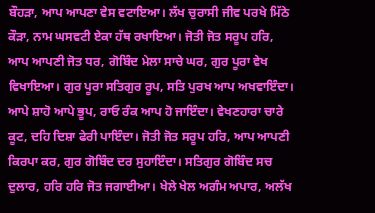ਬੌਹੜਾ, ਆਪ ਆਪਣਾ ਵੇਸ ਵਟਾਇਆ। ਲੱਖ ਚੁਰਾਸੀ ਜੀਵ ਪਰਖੇ ਮਿੱਠੇ ਕੌੜਾ, ਨਾਮ ਘਸਵਟੀ ਏਕਾ ਹੱਥ ਰਖਾਇਆ। ਜੋਤੀ ਜੋਤ ਸਰੂਪ ਹਰਿ, ਆਪ ਆਪਣੀ ਜੋਤ ਧਰ, ਗੋਬਿੰਦ ਮੇਲਾ ਸਾਚੇ ਘਰ, ਗੁਰ ਪੂਰਾ ਵੇਖ ਵਿਖਾਇਆ। ਗੁਰ ਪੂਰਾ ਸਤਿਗੁਰ ਰੂਪ, ਸਤਿ ਪੁਰਖ ਆਪ ਅਖਵਾਇੰਦਾ। ਆਪੇ ਸ਼ਾਹੋ ਆਪੇ ਭੂਪ, ਰਾਓ ਰੰਕ ਆਪ ਹੋ ਜਾਇੰਦਾ। ਵੇਖਣਹਾਰਾ ਚਾਰੇ ਕੂਟ, ਦਹਿ ਦਿਸ਼ਾ ਫੇਰੀ ਪਾਇੰਦਾ। ਜੋਤੀ ਜੋਤ ਸਰੂਪ ਹਰਿ, ਆਪ ਆਪਣੀ ਕਿਰਪਾ ਕਰ, ਗੁਰ ਗੋਬਿੰਦ ਦਰ ਸੁਹਾਇੰਦਾ। ਸਤਿਗੁਰ ਗੋਬਿੰਦ ਸਚ ਦੁਲਾਰ, ਹਰਿ ਹਰਿ ਜੋਤ ਜਗਾਈਆ। ਖੇਲੇ ਖੇਲ ਅਗੰਮ ਅਪਾਰ, ਅਲੱਖ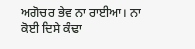ਅਗੋਚਰ ਭੇਵ ਨਾ ਰਾਈਆ। ਨਾ ਕੋਈ ਦਿਸੇ ਕੰਢਾ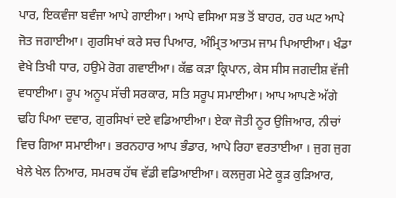ਪਾਰ, ਇਕਵੰਜਾ ਬਵੰਜਾ ਆਪੇ ਗਾਈਆ। ਆਪੇ ਵਸਿਆ ਸਭ ਤੋਂ ਬਾਹਰ, ਹਰ ਘਟ ਆਪੇ ਜੋਤ ਜਗਾਈਆ। ਗੁਰਸਿਖਾਂ ਕਰੇ ਸਚ ਪਿਆਰ, ਅੰਮ੍ਰਿਤ ਆਤਮ ਜਾਮ ਪਿਆਈਆ। ਖੰਡਾ ਵੇਖੇ ਤਿਖੀ ਧਾਰ, ਹਉਮੇ ਰੋਗ ਗਵਾਈਆ। ਕੱਛ ਕੜਾ ਕ੍ਰਿਪਾਨ, ਕੇਸ ਸੀਸ ਜਗਦੀਸ਼ ਵੱਜੀ ਵਧਾਈਆ। ਰੂਪ ਅਨੂਪ ਸੱਚੀ ਸਰਕਾਰ, ਸਤਿ ਸਰੂਪ ਸਮਾਈਆ। ਆਪ ਆਪਣੇ ਅੱਗੇ ਢਹਿ ਪਿਆ ਦਵਾਰ, ਗੁਰਸਿਖਾਂ ਦਏ ਵਡਿਆਈਆ। ਏਕਾ ਜੋਤੀ ਨੂਰ ਉਜਿਆਰ, ਨੀਚਾਂ ਵਿਚ ਗਿਆ ਸਮਾਈਆ। ਭਰਨਹਾਰ ਆਪ ਭੰਡਾਰ, ਆਪੇ ਰਿਹਾ ਵਰਤਾਈਆ । ਜੁਗ ਜੁਗ ਖੇਲੇ ਖੇਲ ਨਿਆਰ, ਸਮਰਥ ਹੱਥ ਵੱਡੀ ਵਡਿਆਈਆ। ਕਲਜੁਗ ਮੇਟੇ ਕੂੜ ਕੁੜਿਆਰ,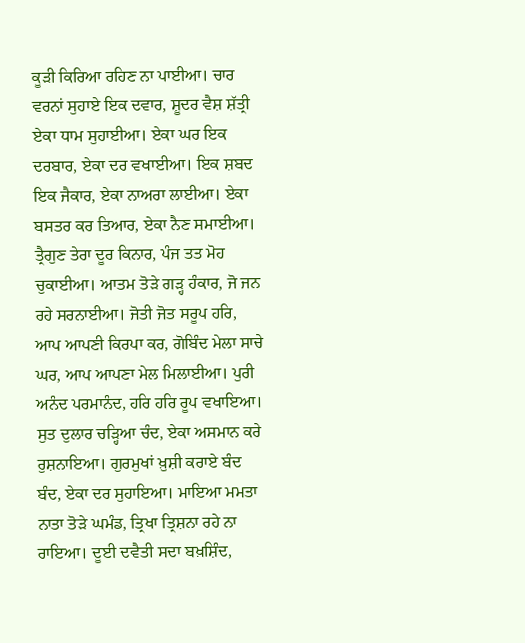ਕੂੜੀ ਕਿਰਿਆ ਰਹਿਣ ਨਾ ਪਾਈਆ। ਚਾਰ ਵਰਨਾਂ ਸੁਹਾਏ ਇਕ ਦਵਾਰ, ਸ਼ੂਦਰ ਵੈਸ਼ ਸ਼ੱਤ੍ਰੀ ਏਕਾ ਧਾਮ ਸੁਹਾਈਆ। ਏਕਾ ਘਰ ਇਕ ਦਰਬਾਰ, ਏਕਾ ਦਰ ਵਖਾਈਆ। ਇਕ ਸ਼ਬਦ ਇਕ ਜੈਕਾਰ, ਏਕਾ ਨਾਅਰਾ ਲਾਈਆ। ਏਕਾ ਬਸਤਰ ਕਰ ਤਿਆਰ, ਏਕਾ ਨੈਣ ਸਮਾਈਆ। ਤ੍ਰੈਗੁਣ ਤੇਰਾ ਦੂਰ ਕਿਨਾਰ, ਪੰਜ ਤਤ ਮੋਹ ਚੁਕਾਈਆ। ਆਤਮ ਤੋੜੇ ਗੜ੍ਹ ਹੰਕਾਰ, ਜੋ ਜਨ ਰਹੇ ਸਰਨਾਈਆ। ਜੋਤੀ ਜੋਤ ਸਰੂਪ ਹਰਿ, ਆਪ ਆਪਣੀ ਕਿਰਪਾ ਕਰ, ਗੋਬਿੰਦ ਮੇਲਾ ਸਾਚੇ ਘਰ, ਆਪ ਆਪਣਾ ਮੇਲ ਮਿਲਾਈਆ। ਪੁਰੀ ਅਨੰਦ ਪਰਮਾਨੰਦ, ਹਰਿ ਹਰਿ ਰੂਪ ਵਖਾਇਆ। ਸੁਤ ਦੁਲਾਰ ਚੜ੍ਹਿਆ ਚੰਦ, ਏਕਾ ਅਸਮਾਨ ਕਰੇ ਰੁਸ਼ਨਾਇਆ। ਗੁਰਮੁਖਾਂ ਖ਼ੁਸ਼ੀ ਕਰਾਏ ਬੰਦ ਬੰਦ, ਏਕਾ ਦਰ ਸੁਹਾਇਆ। ਮਾਇਆ ਮਮਤਾ ਨਾਤਾ ਤੋੜੇ ਘਮੰਡ, ਤ੍ਰਿਖਾ ਤ੍ਰਿਸ਼ਨਾ ਰਹੇ ਨਾ ਰਾਇਆ। ਦੂਈ ਦਵੈਤੀ ਸਦਾ ਬਖ਼ਸ਼ਿੰਦ,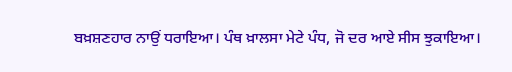ਬਖ਼ਸ਼ਣਹਾਰ ਨਾਉਂ ਧਰਾਇਆ। ਪੰਥ ਖ਼ਾਲਸਾ ਮੇਟੇ ਪੰਧ, ਜੋ ਦਰ ਆਏ ਸੀਸ ਝੁਕਾਇਆ।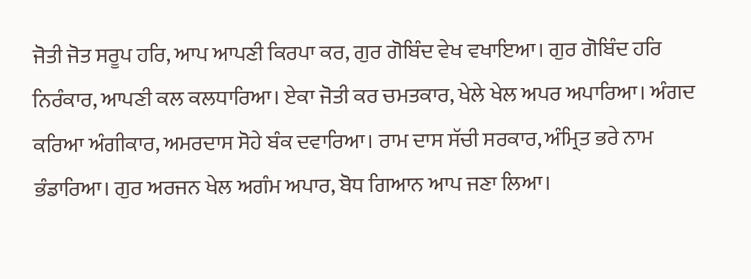ਜੋਤੀ ਜੋਤ ਸਰੂਪ ਹਰਿ, ਆਪ ਆਪਣੀ ਕਿਰਪਾ ਕਰ, ਗੁਰ ਗੋਬਿੰਦ ਵੇਖ ਵਖਾਇਆ। ਗੁਰ ਗੋਬਿੰਦ ਹਰਿ ਨਿਰੰਕਾਰ, ਆਪਣੀ ਕਲ ਕਲਧਾਰਿਆ। ਏਕਾ ਜੋਤੀ ਕਰ ਚਮਤਕਾਰ, ਖੇਲੇ ਖੇਲ ਅਪਰ ਅਪਾਰਿਆ। ਅੰਗਦ ਕਰਿਆ ਅੰਗੀਕਾਰ, ਅਮਰਦਾਸ ਸੋਹੇ ਬੰਕ ਦਵਾਰਿਆ। ਰਾਮ ਦਾਸ ਸੱਚੀ ਸਰਕਾਰ, ਅੰਮ੍ਰਿਤ ਭਰੇ ਨਾਮ ਭੰਡਾਰਿਆ। ਗੁਰ ਅਰਜਨ ਖੇਲ ਅਗੰਮ ਅਪਾਰ, ਬੋਧ ਗਿਆਨ ਆਪ ਜਣਾ ਲਿਆ।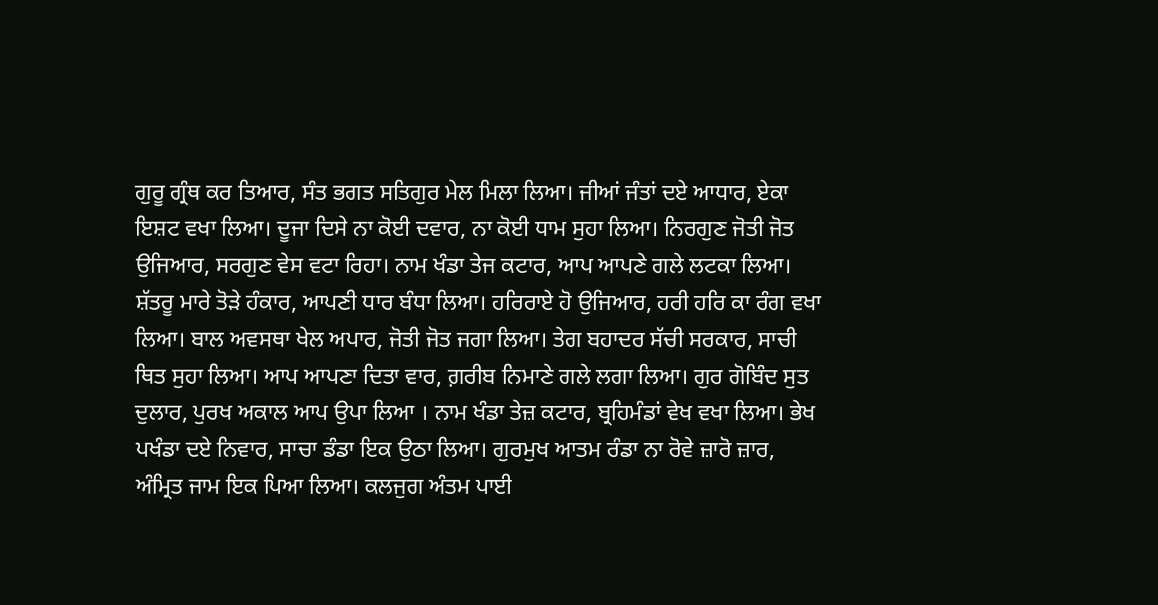ਗੁਰੂ ਗ੍ਰੰਥ ਕਰ ਤਿਆਰ, ਸੰਤ ਭਗਤ ਸਤਿਗੁਰ ਮੇਲ ਮਿਲਾ ਲਿਆ। ਜੀਆਂ ਜੰਤਾਂ ਦਏ ਆਧਾਰ, ਏਕਾ ਇਸ਼ਟ ਵਖਾ ਲਿਆ। ਦੂਜਾ ਦਿਸੇ ਨਾ ਕੋਈ ਦਵਾਰ, ਨਾ ਕੋਈ ਧਾਮ ਸੁਹਾ ਲਿਆ। ਨਿਰਗੁਣ ਜੋਤੀ ਜੋਤ ਉਜਿਆਰ, ਸਰਗੁਣ ਵੇਸ ਵਟਾ ਰਿਹਾ। ਨਾਮ ਖੰਡਾ ਤੇਜ ਕਟਾਰ, ਆਪ ਆਪਣੇ ਗਲੇ ਲਟਕਾ ਲਿਆ। ਸ਼ੱਤਰੂ ਮਾਰੇ ਤੋੜੇ ਹੰਕਾਰ, ਆਪਣੀ ਧਾਰ ਬੰਧਾ ਲਿਆ। ਹਰਿਰਾਏ ਹੋ ਉਜਿਆਰ, ਹਰੀ ਹਰਿ ਕਾ ਰੰਗ ਵਖਾ ਲਿਆ। ਬਾਲ ਅਵਸਥਾ ਖੇਲ ਅਪਾਰ, ਜੋਤੀ ਜੋਤ ਜਗਾ ਲਿਆ। ਤੇਗ ਬਹਾਦਰ ਸੱਚੀ ਸਰਕਾਰ, ਸਾਚੀ ਥਿਤ ਸੁਹਾ ਲਿਆ। ਆਪ ਆਪਣਾ ਦਿਤਾ ਵਾਰ, ਗ਼ਰੀਬ ਨਿਮਾਣੇ ਗਲੇ ਲਗਾ ਲਿਆ। ਗੁਰ ਗੋਬਿੰਦ ਸੁਤ ਦੁਲਾਰ, ਪੁਰਖ ਅਕਾਲ ਆਪ ਉਪਾ ਲਿਆ । ਨਾਮ ਖੰਡਾ ਤੇਜ਼ ਕਟਾਰ, ਬ੍ਰਹਿਮੰਡਾਂ ਵੇਖ ਵਖਾ ਲਿਆ। ਭੇਖ ਪਖੰਡਾ ਦਏ ਨਿਵਾਰ, ਸਾਚਾ ਡੰਡਾ ਇਕ ਉਠਾ ਲਿਆ। ਗੁਰਮੁਖ ਆਤਮ ਰੰਡਾ ਨਾ ਰੋਵੇ ਜ਼ਾਰੋ ਜ਼ਾਰ, ਅੰਮ੍ਰਿਤ ਜਾਮ ਇਕ ਪਿਆ ਲਿਆ। ਕਲਜੁਗ ਅੰਤਮ ਪਾਈ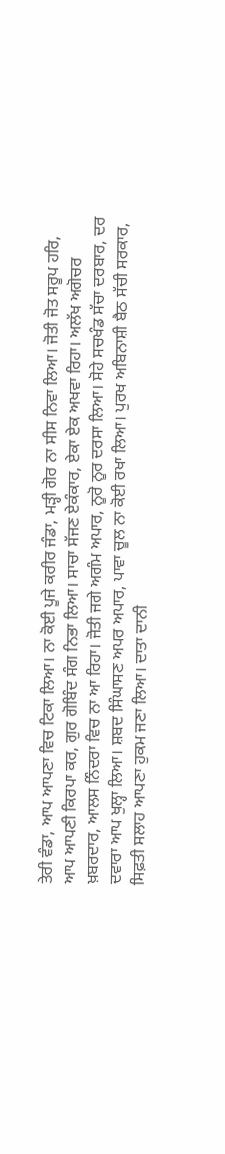ਤੇਰੀ ਵੰਡਾ, ਆਪ ਆਪਣਾ ਵਿਚ ਟਿਕਾ ਲਿਆ। ਨਾ ਕੋਈ ਪੂਜੇ ਕਰੀਰ ਜੰਡਾ, ਮੜ੍ਹੀ ਗੋਰ ਨਾ ਸੀਸ ਨਿਵਾ ਲਿਆ। ਜੋਤੀ ਜੋਤ ਸਰੂਪ ਹਰਿ, ਆਪ ਆਪਣੀ ਕਿਰਪਾ ਕਰ, ਗੁਰ ਗੋਬਿੰਦ ਸੰਗ ਨਿਭਾ ਲਿਆ। ਸਾਚਾ ਸੱਜਣ ਏਕੰਕਾਰ, ਏਕਾ ਏਕ ਅਖਵਾ ਰਿਹਾ। ਅਲੱਖ ਅਗੋਚਰ ਖ਼ਬਰਦਾਰ, ਆਲਸ ਨਿੰਦਰਾ ਵਿਚ ਨਾ ਆ ਰਿਹਾ। ਜੋਤੀ ਜਗੇ ਅਗੰਮ ਅਪਾਰ, ਨੂਰੋ ਨੂਰ ਦਰਸਾ ਲਿਆ। ਸੋਹੇ ਸਚਖੰਡ ਸੱਚਾ ਦਰਬਾਰ, ਦਰ ਦਵਾਰਾ ਆਪ ਖੁਲ੍ਹਾ ਲਿਆ। ਸ਼ਬਦ ਸਿੰਘਾਸਣ ਅਪਰ ਅਪਾਰ, ਪਾਵਾ ਚੂਲ ਨਾ ਕੋਈ ਰਖਾ ਲਿਆ। ਪੁਰਖ ਅਬਿਨਾਸ਼ੀ ਬੈਠ ਸੱਚੀ ਸਰਕਾਰ, ਸਿਫ਼ਤੀ ਸਲਾਹ ਆਪਣਾ ਹੁਕਮ ਜਣਾ ਲਿਆ। ਦਾਤਾ ਦਾਨੀ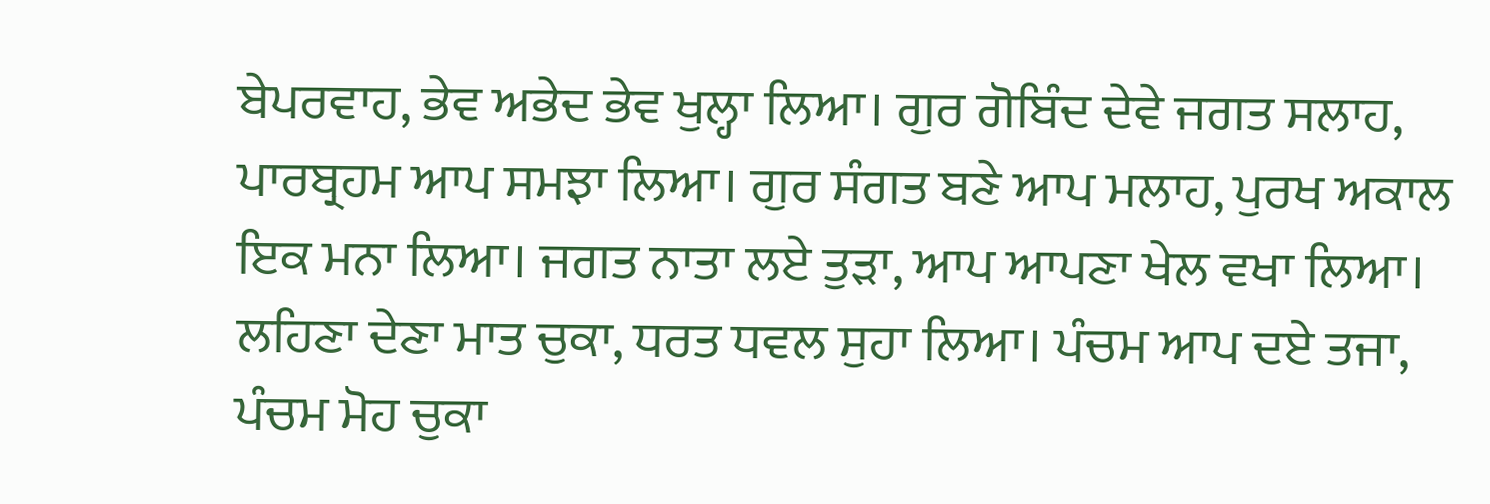ਬੇਪਰਵਾਹ, ਭੇਵ ਅਭੇਦ ਭੇਵ ਖੁਲ੍ਹਾ ਲਿਆ। ਗੁਰ ਗੋਬਿੰਦ ਦੇਵੇ ਜਗਤ ਸਲਾਹ, ਪਾਰਬ੍ਰਹਮ ਆਪ ਸਮਝਾ ਲਿਆ। ਗੁਰ ਸੰਗਤ ਬਣੇ ਆਪ ਮਲਾਹ, ਪੁਰਖ ਅਕਾਲ ਇਕ ਮਨਾ ਲਿਆ। ਜਗਤ ਨਾਤਾ ਲਏ ਤੁੜਾ, ਆਪ ਆਪਣਾ ਖੇਲ ਵਖਾ ਲਿਆ। ਲਹਿਣਾ ਦੇਣਾ ਮਾਤ ਚੁਕਾ, ਧਰਤ ਧਵਲ ਸੁਹਾ ਲਿਆ। ਪੰਚਮ ਆਪ ਦਏ ਤਜਾ, ਪੰਚਮ ਮੋਹ ਚੁਕਾ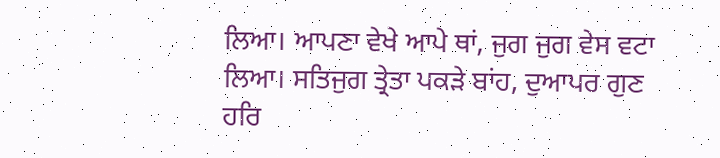ਲਿਆ। ਆਪਣਾ ਵੇਖੇ ਆਪੇ ਥਾਂ, ਜੁਗ ਜੁਗ ਵੇਸ ਵਟਾ ਲਿਆ। ਸਤਿਜੁਗ ਤ੍ਰੇਤਾ ਪਕੜੇ ਬਾਂਹ, ਦੁਆਪਰ ਗੁਣ ਹਰਿ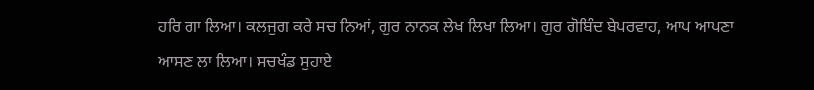ਹਰਿ ਗਾ ਲਿਆ। ਕਲਜੁਗ ਕਰੇ ਸਚ ਨਿਆਂ, ਗੁਰ ਨਾਨਕ ਲੇਖ ਲਿਖਾ ਲਿਆ। ਗੁਰ ਗੋਬਿੰਦ ਬੇਪਰਵਾਹ, ਆਪ ਆਪਣਾ ਆਸਣ ਲਾ ਲਿਆ। ਸਚਖੰਡ ਸੁਹਾਏ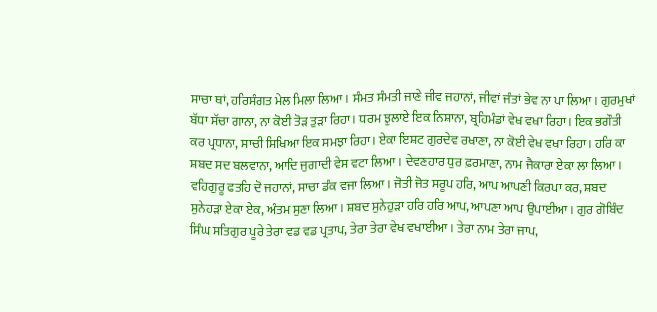ਸਾਚਾ ਥਾਂ, ਹਰਿਸੰਗਤ ਮੇਲ ਮਿਲਾ ਲਿਆ। ਸੰਮਤ ਸੰਮਤੀ ਜਾਣੇ ਜੀਵ ਜਹਾਨਾਂ, ਜੀਵਾਂ ਜੰਤਾਂ ਭੇਵ ਨਾ ਪਾ ਲਿਆ। ਗੁਰਮੁਖਾਂ ਬੱਧਾ ਸੱਚਾ ਗਾਨਾ, ਨਾ ਕੋਈ ਤੋੜ ਤੁੜਾ ਰਿਹਾ। ਧਰਮ ਝੁਲਾਏ ਇਕ ਨਿਸ਼ਾਨਾ, ਬ੍ਰਹਿਮੰਡਾਂ ਵੇਖ ਵਖਾ ਰਿਹਾ। ਇਕ ਭਗੌਤੀ ਕਰ ਪ੍ਰਧਾਨਾ, ਸਾਚੀ ਸਿਖਿਆ ਇਕ ਸਮਝਾ ਰਿਹਾ। ਏਕਾ ਇਸ਼ਟ ਗੁਰਦੇਵ ਰਖਾਣਾ, ਨਾ ਕੋਈ ਵੇਖ ਵਖਾ ਰਿਹਾ। ਹਰਿ ਕਾ ਸ਼ਬਦ ਸਦ ਬਲਵਾਨਾ, ਆਦਿ ਜੁਗਾਦੀ ਵੇਸ ਵਟਾ ਲਿਆ। ਦੇਵਣਹਾਰ ਧੁਰ ਫ਼ਰਮਾਣਾ, ਨਾਮ ਜੈਕਾਰਾ ਏਕਾ ਲਾ ਲਿਆ। ਵਹਿਗੁਰੂ ਫਤਹਿ ਦੋ ਜਹਾਨਾਂ, ਸਾਚਾ ਡੰਕ ਵਜਾ ਲਿਆ। ਜੋਤੀ ਜੋਤ ਸਰੂਪ ਹਰਿ, ਆਪ ਆਪਣੀ ਕਿਰਪਾ ਕਰ, ਸ਼ਬਦ ਸੁਨੇਹੜਾ ਏਕਾ ਏਕ, ਅੰਤਮ ਸੁਣਾ ਲਿਆ। ਸ਼ਬਦ ਸੁਨੇਹੁੜਾ ਹਰਿ ਹਰਿ ਆਪ, ਆਪਣਾ ਆਪ ਉਪਾਈਆ। ਗੁਰ ਗੋਬਿੰਦ ਸਿੰਘ ਸਤਿਗੁਰ ਪੂਰੇ ਤੇਰਾ ਵਡ ਵਡ ਪ੍ਰਤਾਪ, ਤੇਰਾ ਤੇਰਾ ਵੇਖ ਵਖਾਈਆ। ਤੇਰਾ ਨਾਮ ਤੇਰਾ ਜਾਪ,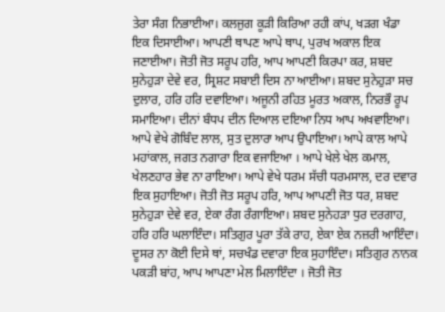ਤੇਰਾ ਸੰਗ ਨਿਭਾਈਆ। ਕਲਜੁਗ ਕੂੜੀ ਕਿਰਿਆ ਰਹੀ ਕਾਂਪ, ਖੜਗ ਖੰਡਾ ਇਕ ਦਿਸਾਈਆ। ਆਪਣੀ ਥਾਪਣ ਆਪੇ ਥਾਪ, ਪੁਰਖ ਅਕਾਲ ਇਕ ਜਣਾਈਆ। ਜੋਤੀ ਜੋਤ ਸਰੂਪ ਹਰਿ, ਆਪ ਆਪਣੀ ਕਿਰਪਾ ਕਰ, ਸ਼ਬਦ ਸੁਨੇਹੁੜਾ ਦੇਵੇ ਵਰ, ਸ੍ਰਿਸ਼ਟ ਸਬਾਈ ਦਿਸ ਨਾ ਆਈਆ। ਸ਼ਬਦ ਸੁਨੇਹੁੜਾ ਸਚ ਦੁਲਾਰ, ਹਰਿ ਹਰਿ ਦਵਾਇਆ। ਅਜੂਨੀ ਰਹਿਤ ਮੂਰਤ ਅਕਾਲ, ਨਿਰਭੌ ਰੂਪ ਸਮਾਇਆ। ਦੀਨਾਂ ਬੰਧਪ ਦੀਨ ਦਿਆਲ ਦਇਆ ਨਿਧ ਆਪ ਅਖਵਾਇਆ। ਆਪੇ ਵੇਖੇ ਗੋਬਿੰਦ ਲਾਲ, ਸੁਤ ਦੁਲਾਰਾ ਆਪ ਉਪਾਇਆ। ਆਪੇ ਕਾਲ ਆਪੇ ਮਹਾਂਕਾਲ, ਜਗਤ ਨਗਾਰਾ ਇਕ ਵਜਾਇਆ । ਆਪੇ ਖੇਲੇ ਖੇਲ ਕਮਾਲ, ਖੇਲਣਹਾਰ ਭੇਵ ਨਾ ਰਾਇਆ। ਆਪੇ ਵੇਖੇ ਧਰਮ ਸੱਚੀ ਧਰਮਸਾਲ, ਦਰ ਦਵਾਰ ਇਕ ਸੁਹਾਇਆ। ਜੋਤੀ ਜੋਤ ਸਰੂਪ ਹਰਿ, ਆਪ ਆਪਣੀ ਜੋਤ ਧਰ, ਸ਼ਬਦ ਸੁਨੇਹੁੜਾ ਦੇਵੇ ਵਰ, ਏਕਾ ਰੰਗ ਰੰਗਾਇਆ। ਸ਼ਬਦ ਸੁਨੇਹੜਾ ਧੁਰ ਦਰਗਾਹ, ਹਰਿ ਹਰਿ ਘਲਾਇੰਦਾ। ਸਤਿਗੁਰ ਪੂਰਾ ਤੱਕੇ ਰਾਹ, ਏਕਾ ਏਕ ਨਜ਼ਰੀ ਆਇੰਦਾ। ਦੂਸਰ ਨਾ ਕੋਈ ਦਿਸੇ ਥਾਂ, ਸਚਖੰਡ ਦਵਾਰਾ ਇਕ ਸੁਹਾਇੰਦਾ। ਸਤਿਗੁਰ ਨਾਨਕ ਪਕੜੀ ਬਾਂਹ, ਆਪ ਆਪਣਾ ਮੇਲ ਮਿਲਾਇੰਦਾ । ਜੋਤੀ ਜੋਤ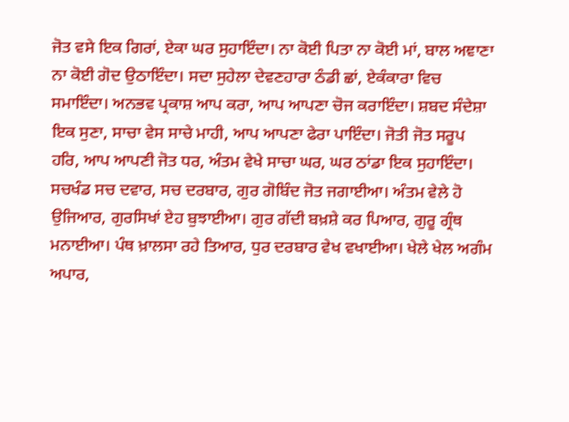ਜੋਤ ਵਸੇ ਇਕ ਗਿਰਾਂ, ਏਕਾ ਘਰ ਸੁਹਾਇੰਦਾ। ਨਾ ਕੋਈ ਪਿਤਾ ਨਾ ਕੋਈ ਮਾਂ, ਬਾਲ ਅਞਾਣਾ ਨਾ ਕੋਈ ਗੋਦ ਉਠਾਇੰਦਾ। ਸਦਾ ਸੁਹੇਲਾ ਦੇਵਣਹਾਰਾ ਠੰਡੀ ਛਾਂ, ਏਕੰਕਾਰਾ ਵਿਚ ਸਮਾਇੰਦਾ। ਅਨਭਵ ਪ੍ਰਕਾਸ਼ ਆਪ ਕਰਾ, ਆਪ ਆਪਣਾ ਚੋਜ ਕਰਾਇੰਦਾ। ਸ਼ਬਦ ਸੰਦੇਸ਼ਾ ਇਕ ਸੁਣਾ, ਸਾਚਾ ਵੇਸ ਸਾਚੇ ਮਾਹੀ, ਆਪ ਆਪਣਾ ਫੇਰਾ ਪਾਇੰਦਾ। ਜੋਤੀ ਜੋਤ ਸਰੂਪ ਹਰਿ, ਆਪ ਆਪਣੀ ਜੋਤ ਧਰ, ਅੰਤਮ ਵੇਖੇ ਸਾਚਾ ਘਰ, ਘਰ ਠਾਂਡਾ ਇਕ ਸੁਹਾਇੰਦਾ। ਸਚਖੰਡ ਸਚ ਦਵਾਰ, ਸਚ ਦਰਬਾਰ, ਗੁਰ ਗੋਬਿੰਦ ਜੋਤ ਜਗਾਈਆ। ਅੰਤਮ ਵੇਲੇ ਹੋ ਉਜਿਆਰ, ਗੁਰਸਿਖਾਂ ਏਹ ਬੁਝਾਈਆ। ਗੁਰ ਗੱਦੀ ਬਖ਼ਸ਼ੇ ਕਰ ਪਿਆਰ, ਗੁਰੂ ਗ੍ਰੰਥ ਮਨਾਈਆ। ਪੰਥ ਖ਼ਾਲਸਾ ਰਹੇ ਤਿਆਰ, ਧੁਰ ਦਰਬਾਰ ਵੇਖ ਵਖਾਈਆ। ਖੇਲੇ ਖੇਲ ਅਗੰਮ ਅਪਾਰ,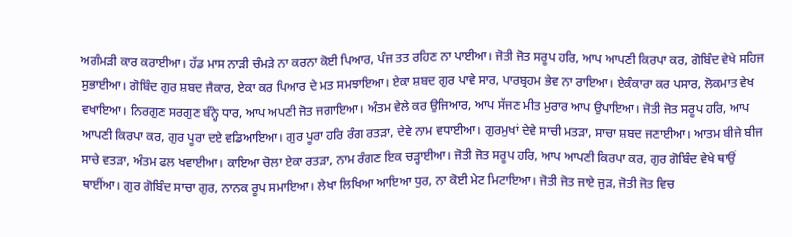ਅਗੰਮੜੀ ਕਾਰ ਕਰਾਈਆ। ਹੱਡ ਮਾਸ ਨਾੜੀ ਚੰਮੜੇ ਨਾ ਕਰਨਾ ਕੋਈ ਪਿਆਰ, ਪੰਜ ਤਤ ਰਹਿਣ ਨਾ ਪਾਈਆ। ਜੋਤੀ ਜੋਤ ਸਰੂਪ ਹਰਿ, ਆਪ ਆਪਣੀ ਕਿਰਪਾ ਕਰ, ਗੋਬਿੰਦ ਵੇਖੇ ਸਹਿਜ ਸੁਭਾਈਆ। ਗੋਬਿੰਦ ਗੁਰ ਸ਼ਬਦ ਜੈਕਾਰ, ਏਕਾ ਕਰ ਪਿਆਰ ਦੇ ਮਤ ਸਮਝਾਇਆ। ਏਕਾ ਸ਼ਬਦ ਗੁਰ ਪਾਵੇ ਸਾਰ, ਪਾਰਬ੍ਰਹਮ ਭੇਵ ਨਾ ਰਾਇਆ। ਏਕੰਕਾਰਾ ਕਰ ਪਸਾਰ, ਲੋਕਮਾਤ ਵੇਖ ਵਖਾਇਆ। ਨਿਰਗੁਣ ਸਰਗੁਣ ਬੰਨ੍ਹੇ ਧਾਰ, ਆਪ ਅਪਣੀ ਜੋਤ ਜਗਾਇਆ। ਅੰਤਮ ਵੇਲੇ ਕਰ ਉਜਿਆਰ, ਆਪ ਸੱਜਣ ਮੀਤ ਮੁਰਾਰ ਆਪ ਉਪਾਇਆ। ਜੋਤੀ ਜੋਤ ਸਰੂਪ ਹਰਿ, ਆਪ ਆਪਣੀ ਕਿਰਪਾ ਕਰ, ਗੁਰ ਪੂਰਾ ਦਏ ਵਡਿਆਇਆ। ਗੁਰ ਪੂਰਾ ਹਰਿ ਰੰਗ ਰਤੜਾ, ਦੇਵੇ ਨਾਮ ਵਧਾਈਆ। ਗੁਰਮੁਖਾਂ ਦੇਵੇ ਸਾਚੀ ਮਤੜਾ, ਸਾਚਾ ਸ਼ਬਦ ਜਣਾਈਆ। ਆਤਮ ਬੀਜੇ ਬੀਜ ਸਾਚੇ ਵਤੜਾ, ਅੰਤਮ ਫਲ ਖਵਾਈਆ। ਕਾਇਆ ਚੋਲਾ ਏਕਾ ਰਤੜਾ, ਨਾਮ ਰੰਗਣ ਇਕ ਚੜ੍ਹਾਈਆ। ਜੋਤੀ ਜੋਤ ਸਰੂਪ ਹਰਿ, ਆਪ ਆਪਣੀ ਕਿਰਪਾ ਕਰ, ਗੁਰ ਗੋਬਿੰਦ ਵੇਖੇ ਥਾਉਂ ਥਾਈਂਆ। ਗੁਰ ਗੋਬਿੰਦ ਸਾਚਾ ਗੁਰ, ਨਾਨਕ ਰੂਪ ਸਮਾਇਆ। ਲੇਖਾ ਲਿਖਿਆ ਆਇਆ ਧੁਰ, ਨਾ ਕੋਈ ਮੇਟ ਮਿਟਾਇਆ। ਜੋਤੀ ਜੋਤ ਜਾਏ ਜੁੜ, ਜੋਤੀ ਜੋਤ ਵਿਚ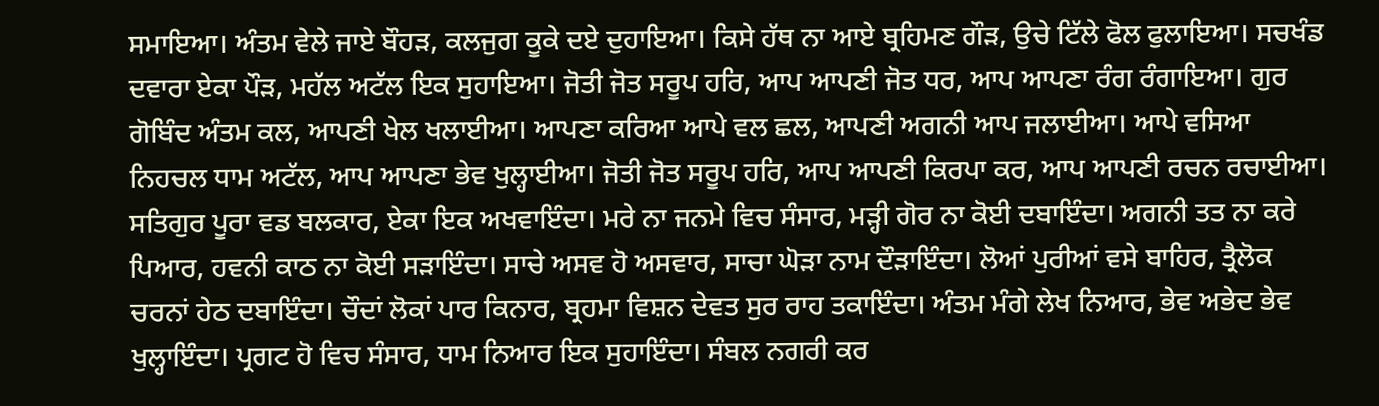ਸਮਾਇਆ। ਅੰਤਮ ਵੇਲੇ ਜਾਏ ਬੌਹੜ, ਕਲਜੁਗ ਕੂਕੇ ਦਏ ਦੁਹਾਇਆ। ਕਿਸੇ ਹੱਥ ਨਾ ਆਏ ਬ੍ਰਹਿਮਣ ਗੌੜ, ਉਚੇ ਟਿੱਲੇ ਫੋਲ ਫੁਲਾਇਆ। ਸਚਖੰਡ ਦਵਾਰਾ ਏਕਾ ਪੌੜ, ਮਹੱਲ ਅਟੱਲ ਇਕ ਸੁਹਾਇਆ। ਜੋਤੀ ਜੋਤ ਸਰੂਪ ਹਰਿ, ਆਪ ਆਪਣੀ ਜੋਤ ਧਰ, ਆਪ ਆਪਣਾ ਰੰਗ ਰੰਗਾਇਆ। ਗੁਰ ਗੋਬਿੰਦ ਅੰਤਮ ਕਲ, ਆਪਣੀ ਖੇਲ ਖਲਾਈਆ। ਆਪਣਾ ਕਰਿਆ ਆਪੇ ਵਲ ਛਲ, ਆਪਣੀ ਅਗਨੀ ਆਪ ਜਲਾਈਆ। ਆਪੇ ਵਸਿਆ ਨਿਹਚਲ ਧਾਮ ਅਟੱਲ, ਆਪ ਆਪਣਾ ਭੇਵ ਖੁਲ੍ਹਾਈਆ। ਜੋਤੀ ਜੋਤ ਸਰੂਪ ਹਰਿ, ਆਪ ਆਪਣੀ ਕਿਰਪਾ ਕਰ, ਆਪ ਆਪਣੀ ਰਚਨ ਰਚਾਈਆ। ਸਤਿਗੁਰ ਪੂਰਾ ਵਡ ਬਲਕਾਰ, ਏਕਾ ਇਕ ਅਖਵਾਇੰਦਾ। ਮਰੇ ਨਾ ਜਨਮੇ ਵਿਚ ਸੰਸਾਰ, ਮੜ੍ਹੀ ਗੋਰ ਨਾ ਕੋਈ ਦਬਾਇੰਦਾ। ਅਗਨੀ ਤਤ ਨਾ ਕਰੇ ਪਿਆਰ, ਹਵਨੀ ਕਾਠ ਨਾ ਕੋਈ ਸੜਾਇੰਦਾ। ਸਾਚੇ ਅਸਵ ਹੋ ਅਸਵਾਰ, ਸਾਚਾ ਘੋੜਾ ਨਾਮ ਦੌੜਾਇੰਦਾ। ਲੋਆਂ ਪੁਰੀਆਂ ਵਸੇ ਬਾਹਿਰ, ਤ੍ਰੈਲੋਕ ਚਰਨਾਂ ਹੇਠ ਦਬਾਇੰਦਾ। ਚੌਦਾਂ ਲੋਕਾਂ ਪਾਰ ਕਿਨਾਰ, ਬ੍ਰਹਮਾ ਵਿਸ਼ਨ ਦੇਵਤ ਸੁਰ ਰਾਹ ਤਕਾਇੰਦਾ। ਅੰਤਮ ਮੰਗੇ ਲੇਖ ਨਿਆਰ, ਭੇਵ ਅਭੇਦ ਭੇਵ ਖੁਲ੍ਹਾਇੰਦਾ। ਪ੍ਰਗਟ ਹੋ ਵਿਚ ਸੰਸਾਰ, ਧਾਮ ਨਿਆਰ ਇਕ ਸੁਹਾਇੰਦਾ। ਸੰਬਲ ਨਗਰੀ ਕਰ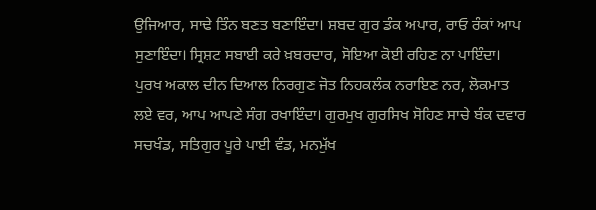ਉਜਿਆਰ, ਸਾਢੇ ਤਿੰਨ ਬਣਤ ਬਣਾਇੰਦਾ। ਸ਼ਬਦ ਗੁਰ ਡੰਕ ਅਪਾਰ, ਰਾਓ ਰੰਕਾਂ ਆਪ ਸੁਣਾਇੰਦਾ। ਸ੍ਰਿਸ਼ਟ ਸਬਾਈ ਕਰੇ ਖ਼ਬਰਦਾਰ, ਸੋਇਆ ਕੋਈ ਰਹਿਣ ਨਾ ਪਾਇੰਦਾ। ਪੁਰਖ ਅਕਾਲ ਦੀਨ ਦਿਆਲ ਨਿਰਗੁਣ ਜੋਤ ਨਿਹਕਲੰਕ ਨਰਾਇਣ ਨਰ, ਲੋਕਮਾਤ ਲਏ ਵਰ, ਆਪ ਆਪਣੇ ਸੰਗ ਰਖਾਇੰਦਾ। ਗੁਰਮੁਖ ਗੁਰਸਿਖ ਸੋਹਿਣ ਸਾਚੇ ਬੰਕ ਦਵਾਰ ਸਚਖੰਡ, ਸਤਿਗੁਰ ਪੂਰੇ ਪਾਈ ਵੰਡ, ਮਨਮੁੱਖ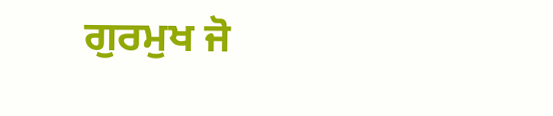ਗੁਰਮੁਖ ਜੋ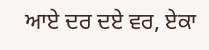ਆਏ ਦਰ ਦਏ ਵਰ, ਏਕਾ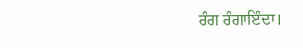ਰੰਗ ਰੰਗਾਇੰਦਾ।